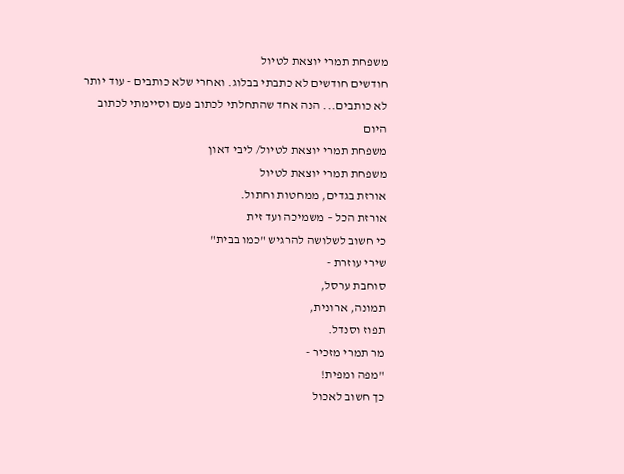משפחת תמרי יוצאת לטיול
חודשים חודשים לא כתבתי בבלוג. ואחרי שלא כותבים - עוד יותר לא כותבים... הנה אחד שהתחלתי לכתוב פעם וסיימתי לכתוב היום
משפחת תמרי יוצאת לטיול/ ליבי דאון
משפחת תמרי יוצאת לטיול
אורזת בגדים, ממחטות וחתול.
אורזת הכל – משמיכה ועד זית
כי חשוב לשלושה להרגיש "כמו בבית"
שירי עוזרת -
סוחבת ערסל,
תמונה, ארונית,
תפוז וסנדל.
מר תמרי מזכיר -
"מפה ומפית!
כך חשוב לאכול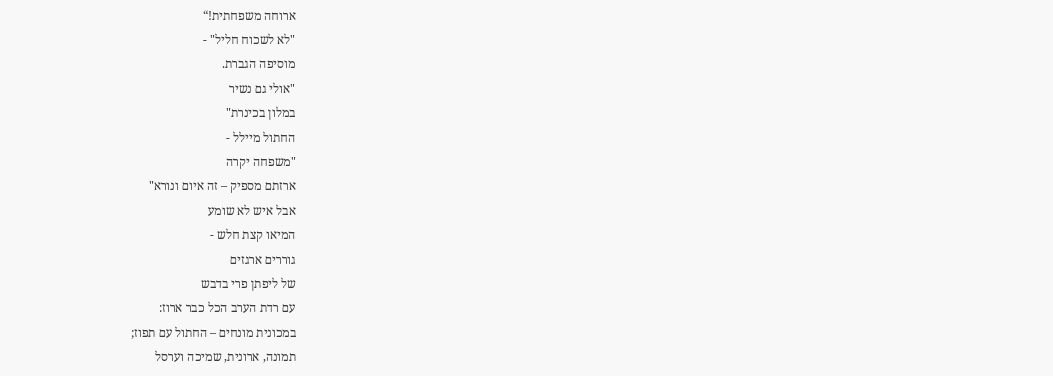ארוחה משפחתית!“
"לא לשכוח חליל" -
מוסיפה הגברת.
"אולי גם נשיר
במלון בכינרת"
החתול מיילל -
"משפחה יקרה
ארזתם מספיק – זה איום ונורא"
אבל איש לא שומע
המיאו קצת חלש -
גוררים ארגזים
של ליפתן פרי בדבש
עם רדת הערב הכל כבר ארוז:
במכונית מונחים – החתול עם תפוז;
תמונה, ארונית, שמיכה וערסל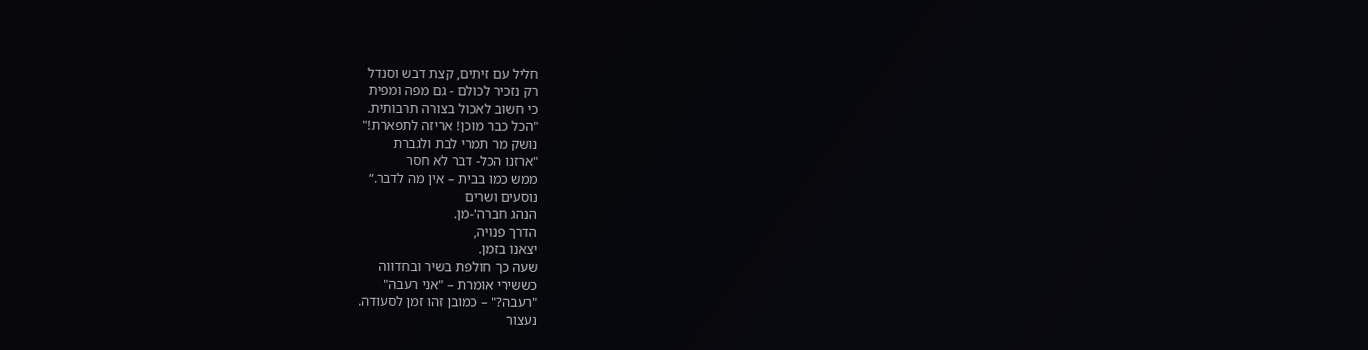חליל עם זיתים, קצת דבש וסנדל
רק נזכיר לכולם - גם מפה ומפית
כי חשוב לאכול בצורה תרבותית.
"הכל כבר מוכן! אריזה לתפארת!"
נושק מר תמרי לבת ולגברת
"ארזנו הכל- דבר לא חסר
ממש כמו בבית – אין מה לדבר.“
נוסעים ושרים
הנהג חברה'-מן.
הדרך פנויה,
יצאנו בזמן.
שעה כך חולפת בשיר ובחדווה
כששירי אומרת – "אני רעבה"
"רעבה?" – כמובן זהו זמן לסעודה.
נעצור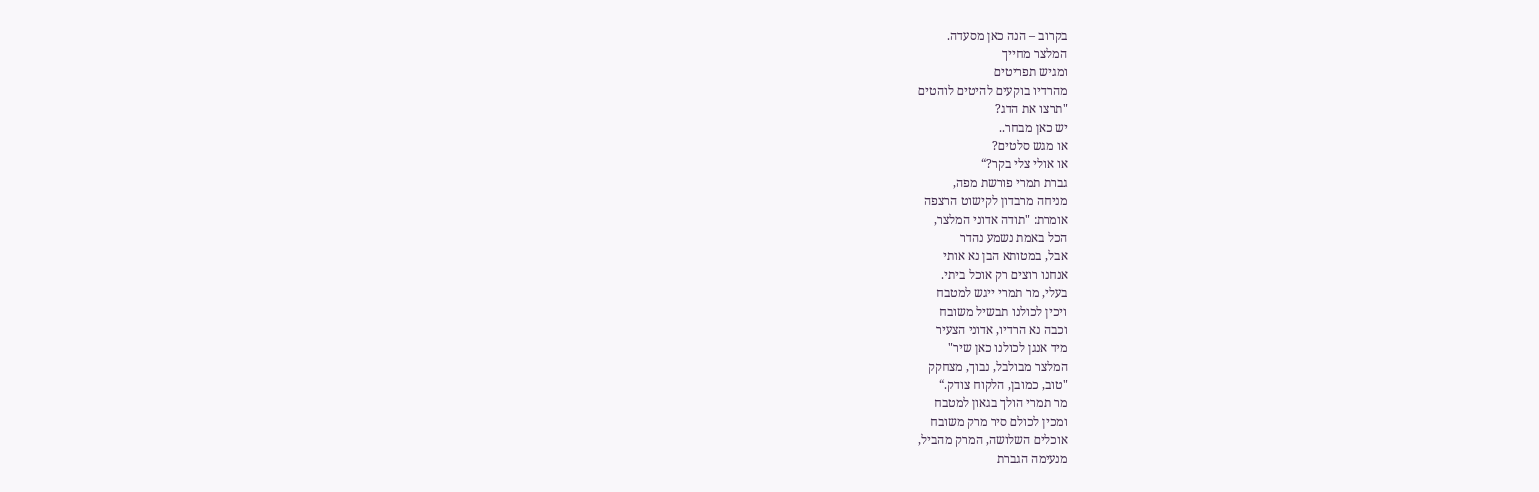בקרוב – הנה כאן מסעדה.
המלצר מחייך
ומגיש תפריטים
מהרדיו בוקעים להיטים לוהטים
"תרצו את הדג?
יש כאן מבחר..
או מגש סלטים?
או אולי צלי בקר?“
גברת תמרי פורשת מפה,
מניחה מרבדון לקישוט הרצפה
אומרת: "תודה אדוני המלצר,
הכל באמת נשמע נהדר
אבל, במטותא הבן נא אותי
אנחנו רוצים רק אוכל ביתי.
בעלי, מר תמרי ייגש למטבח
ויכין לכולנו תבשיל משובח
וכבה נא הרדיו, אדוני הצעיר
מיד אנגן לכולנו כאן שיר"
המלצר מבולבל, נבוך, מצחקק
"טוב, כמובן, הלקוח צודק.“
מר תמרי הולך בגאון למטבח
ומכין לכולם סיר מרק משובח
אוכלים השלושה, המרק מהביל,
מנעימה הגברת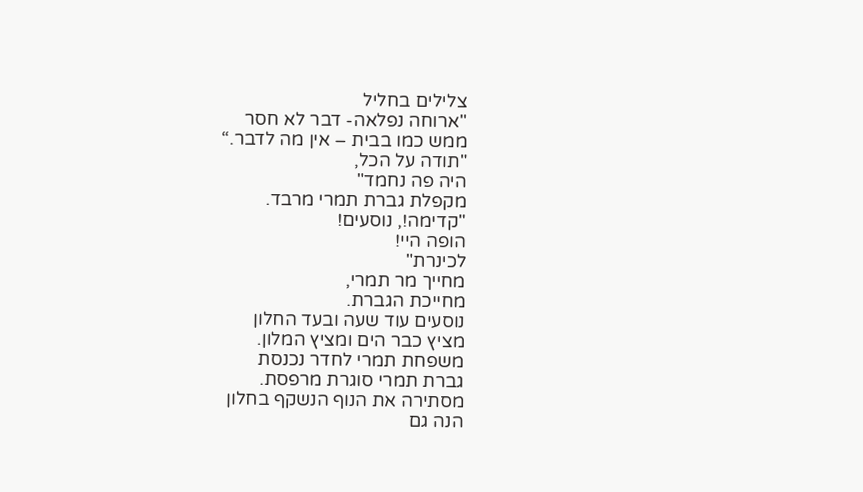צלילים בחליל
"ארוחה נפלאה- דבר לא חסר
ממש כמו בבית – אין מה לדבר.“
"תודה על הכל,
היה פה נחמד"
מקפלת גברת תמרי מרבד.
"קדימה!, נוסעים!
הופה היי!
לכינרת"
מחייך מר תמרי,
מחייכת הגברת.
נוסעים עוד שעה ובעד החלון
מציץ כבר הים ומציץ המלון.
משפחת תמרי לחדר נכנסת
גברת תמרי סוגרת מרפסת.
מסתירה את הנוף הנשקף בחלון
הנה גם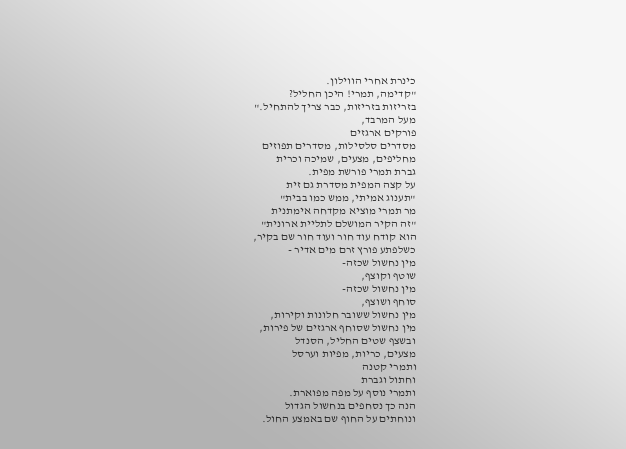כינרת אחרי הווילון.
"קדימה, תמרי! היכן החליל?
בזריזות בזריזות, כבר צריך להתחיל."
מעל המרבד,
פורקים ארגזים
מסדרים סלסילות, מסדרים תפוזים
מחליפים, מצעים, שמיכה וכרית
גברת תמרי פורשת מפית.
על קצה המפית מסדרת גם זית
"תענוג אמיתי, ממש כמו בבית"
מר תמרי מוציא מקדחה אימתנית
"זה הקיר המושלם לתליית ארונית"
הוא קודח עוד חור ועוד חור שם בקיר,
כשלפתע פורץ זרם מים אדיר -
מין נחשול שכזה-
שוטף וקוצף,
מין נחשול שכזה-
סוחף ושוצף,
מין נחשול ששובר חלונות וקירות,
מין נחשול שסוחף ארגזים של פירות,
ובשצף שטים החליל, הסנדל
מצעים, כריות, מפיות וערסל
ותמרי קטנה
וחתול וגברת
ותמרי נוסף על מפה מפוארת.
הנה כך נסחפים בנחשול הגדול
ונוחתים על החוף שם באמצע החול.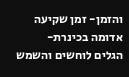והזמן- זמן שקיעה אדומה בכינרת-
הגלים לוחשים והשמש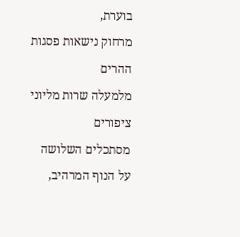בוערת,
מרחוק נישאות פסגות ההרים
מלמעלה שרות מליוני ציפורים
מסתכלים השלושה על הנוף המרהיב,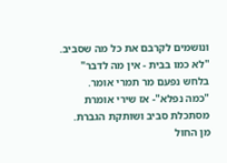ונושמים לקרבם את כל מה שסביב.
"לא כמו בבית - אין מה לדבר"
בלחש נפעם מר תמרי אומר.
"כמה נפלא"- אז שירי אומרת
מסתכלת סביב ושותקת הגברת.
מן החול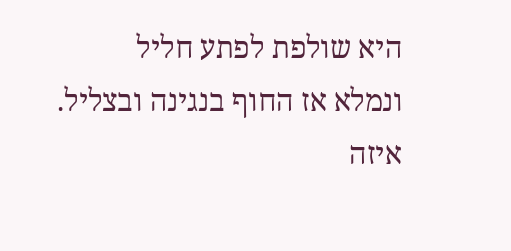היא שולפת לפתע חליל
ונמלא אז החוף בנגינה ובצליל.
איזה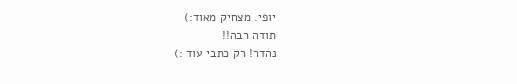יופי. מצחיק מאוד:)
תודה רבה!!
נהדר! רק כתבי עוד :)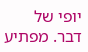יופי של דבר. מפתיע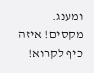ומענג.
מקסים! איזה כיף לקרוא!